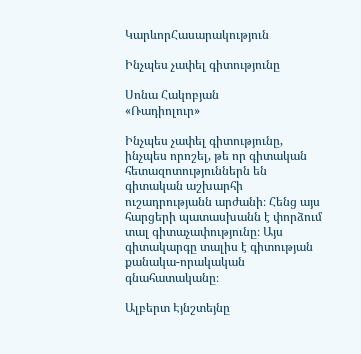ԿարևորՀասարակություն

Ինչպես չափել գիտությունը

Սոնա Հակոբյան
«Ռադիոլուր»

Ինչպես չափել գիտությունը, ինչպես որոշել, թե որ գիտական հետազոտություններն են գիտական աշխարհի ուշադրությանն արժանի։ Հենց այս հարցերի պատասխանն է փորձում տալ գիտաչափությունը։ Այս գիտակարգը տալիս է գիտության քանակա-որակական գնահատականը։

Ալբերտ Էյնշտեյնը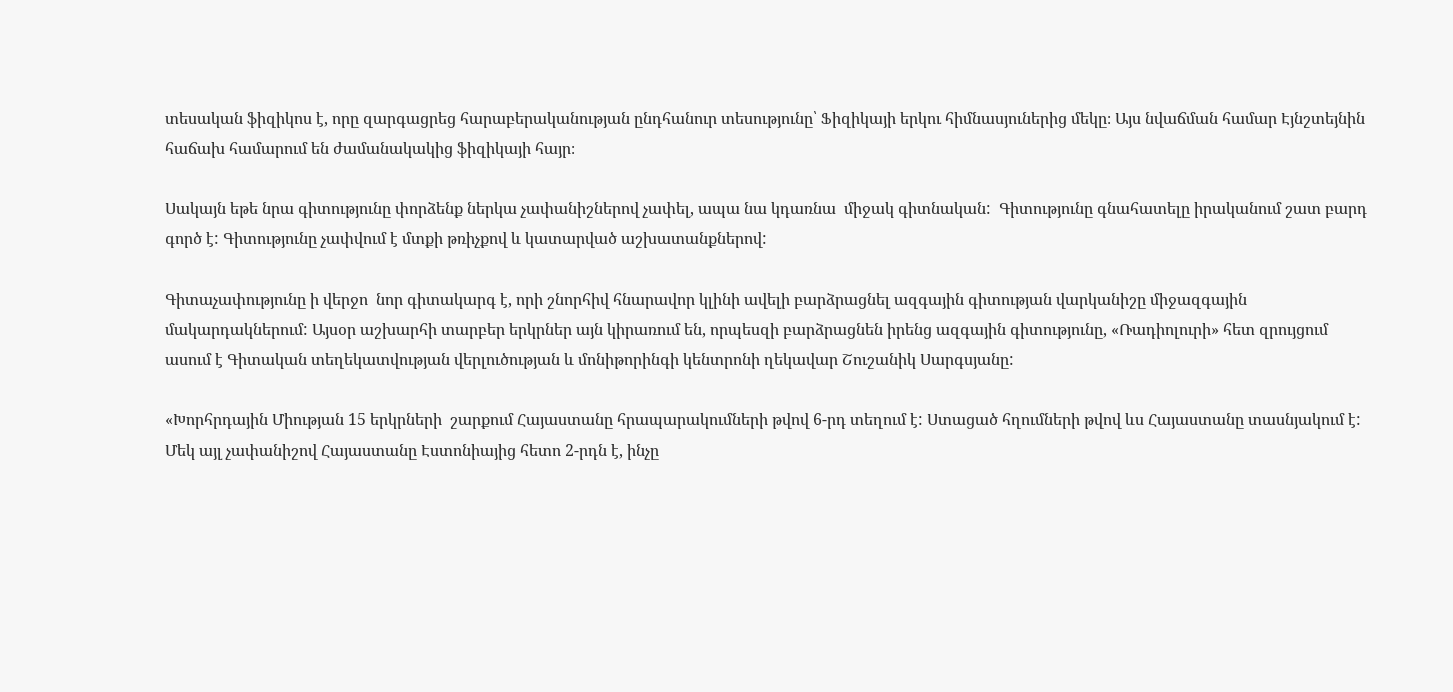տեսական ֆիզիկոս է, որը զարգացրեց հարաբերականության ընդհանուր տեսությունը՝ Ֆիզիկայի երկու հիմնասյուներից մեկը։ Այս նվաճման համար Էյնշտեյնին հաճախ համարում են ժամանակակից ֆիզիկայի հայր։

Սակայն եթե նրա գիտությունը փորձենք ներկա չափանիշներով չափել, ապա նա կդառնա  միջակ գիտնական:  Գիտությունը գնահատելը իրականում շատ բարդ գործ է: Գիտությունը չափվում է մտքի թռիչքով և կատարված աշխատանքներով:

Գիտաչափությունը ի վերջո  նոր գիտակարգ է, որի շնորհիվ հնարավոր կլինի ավելի բարձրացնել ազգային գիտության վարկանիշը միջազգային մակարդակներում: Այսօր աշխարհի տարբեր երկրներ այն կիրառում են, որպեսզի բարձրացնեն իրենց ազգային գիտությունը, «Ռադիոլուրի» հետ զրույցում ասում է Գիտական տեղեկատվության վերլուծության և մոնիթորինգի կենտրոնի ղեկավար Շուշանիկ Սարգսյանը:

«Խորհրդային Միության 15 երկրների  շարքում Հայաստանը հրապարակումների թվով 6-րդ տեղում է: Ստացած հղումների թվով ևս Հայաստանը տասնյակում է: Մեկ այլ չափանիշով Հայաստանը Էստոնիայից հետո 2-րդն է, ինչը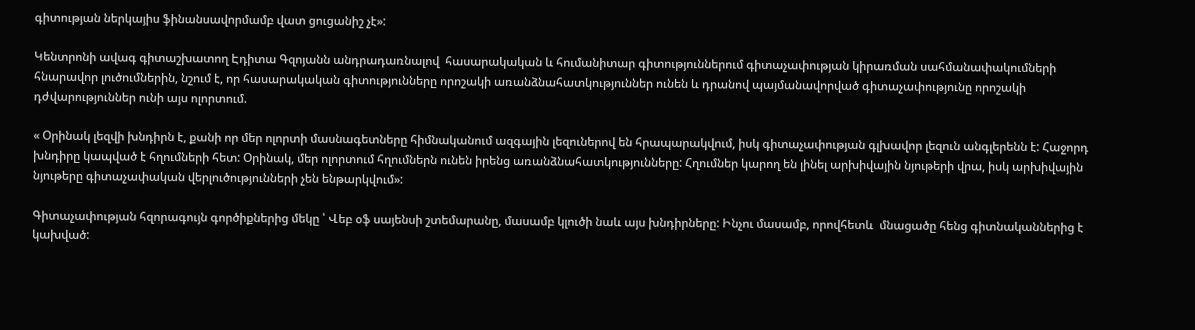գիտության ներկայիս ֆինանսավորմամբ վատ ցուցանիշ չէ»:

Կենտրոնի ավագ գիտաշխատող Էդիտա Գզոյանն անդրադառնալով  հասարակական և հումանիտար գիտություններում գիտաչափության կիրառման սահմանափակումների հնարավոր լուծումներին, նշում է, որ հասարակական գիտությունները որոշակի առանձնահատկություններ ունեն և դրանով պայմանավորված գիտաչափությունը որոշակի դժվարություններ ունի այս ոլորտում.

« Օրինակ լեզվի խնդիրն է, քանի որ մեր ոլորտի մասնագետները հիմնականում ազգային լեզուներով են հրապարակվում, իսկ գիտաչափության գլխավոր լեզուն անգլերենն է: Հաջորդ խնդիրը կապված է հղումների հետ: Օրինակ, մեր ոլորտում հղումներն ունեն իրենց առանձնահատկությունները: Հղումներ կարող են լինել արխիվային նյութերի վրա, իսկ արխիվային նյութերը գիտաչափական վերլուծությունների չեն ենթարկվում»:

Գիտաչափության հզորագույն գործիքներից մեկը ՝ Վեբ օֆ սայենսի շտեմարանը, մասամբ կլուծի նաև այս խնդիրները: Ինչու մասամբ, որովհետև  մնացածը հենց գիտնականներից է կախված: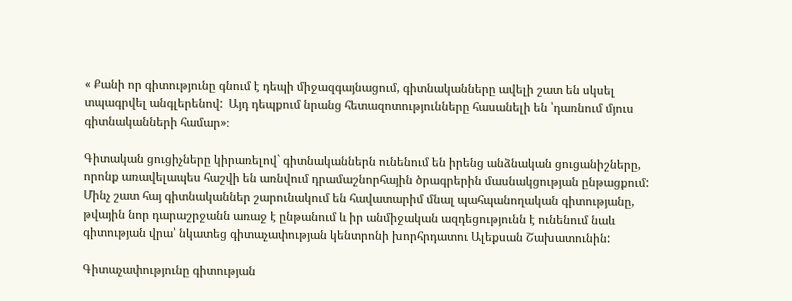« Քանի որ գիտությունը գնում է դեպի միջազգայնացում, գիտնականները ավելի շատ են սկսել տպագրվել անգլերենով:  Այդ դեպքում նրանց հետազոտությունները հասանելի են ՝դառնում մյուս գիտնականների համար»։

Գիտական ցուցիչները կիրառելով` գիտնականներն ունենում են իրենց անձնական ցուցանիշները, որոնք առավելապես հաշվի են առնվում դրամաշնորհային ծրագրերին մասնակցության ընթացքում: Մինչ շատ հայ գիտնականներ շարունակում են հավատարիմ մնալ պահպանողական գիտությանը, թվային նոր դարաշրջանն առաջ է ընթանում և իր անմիջական ազդեցությունն է ունենում նաև գիտության վրա՝ նկատեց գիտաչափության կենտրոնի խորհրդատու Ալեքսան Շախատունին:

Գիտաչափությունը գիտության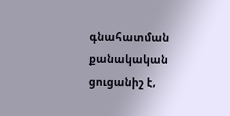գնահատման քանակական ցուցանիշ է,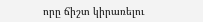որը ճիշտ կիրառելու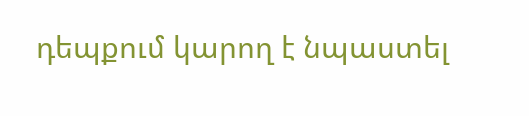դեպքում կարող է նպաստել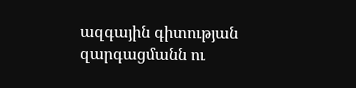ազգային գիտության զարգացմանն ու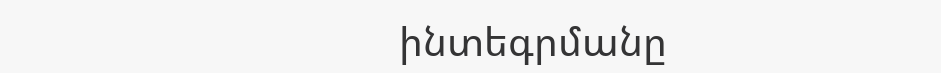ինտեգրմանը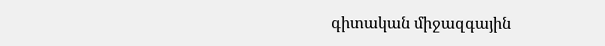գիտական միջազգային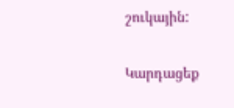շուկային:

Կարդացեք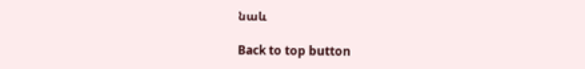նաև

Back to top button